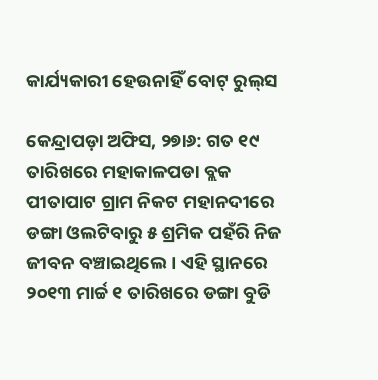କାର୍ଯ୍ୟକାରୀ ହେଉନାହିଁ ବୋଟ୍‌ ରୁଲ୍‌ସ

କେନ୍ଦ୍ରାପଡ଼ା ଅଫିସ, ୨୭ା୬: ଗତ ୧୯ ତାରିଖରେ ମହାକାଳପଡା ବ୍ଲକ ପୀତାପାଟ ଗ୍ରାମ ନିକଟ ମହାନଦୀରେ ଡଙ୍ଗା ଓଲଟିବାରୁ ୫ ଶ୍ରମିକ ପହଁରି ନିଜ ଜୀବନ ବଞ୍ଚାଇଥିଲେ। ଏହି ସ୍ଥାନରେ ୨୦୧୩ ମାର୍ଚ୍ଚ ୧ ତାରିଖରେ ଡଙ୍ଗା ବୁଡି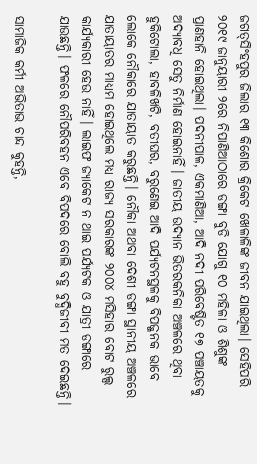ଜଗତ୍‌ସିଂହପୁର ଜିଲାର ୧୩ କିଶୋର କ୍ରିକେଟ ଖେଳାଳିଙ୍କ ଜୀବନ ଯାଇଥିଲା। ସେହିପରି ୨୦୧୯ ଜାନୁୟାରୀ ୨ରେ ନିପାଣିଆଠାରେ ଡଙ୍ଗା ବୁଡି ଯୋଗୁ ୧୦ ମହିଳା ଓ ଶିଶୁଙ୍କ ପ୍ରାଣହାନି ହୋଇଥିଲା। ପଦନୀପାଳ, ଏକମାଣିଆ, ଆଦି ନଦୀ ପରିବେଷ୍ଟିତ ୧୭ ପଞ୍ଚାୟତକୁ ଅଦ୍ୟାବଧି ସେତୁ ନିର୍ମାଣ ହୋଇନାହିଁ। ଜାତୀୟ ଉଦ୍ୟାନ ଭିତରକନିକା ଅଞ୍ଚଳରେ ଥିବା ହୁକିଟୋଲା, ହାବଳିଖଟି, ବତୀଘର, ବରୁଣେଇ ଆଦି ପର୍ଯ୍ୟଟନସ୍ଥଳକୁ ବିପଜ୍ଜନକ ଭାବେ ଲୋକେ ନୌକାରେ ଯାତାୟାତ କରୁଛନ୍ତି। ନୌକା ଅଥବା ଦେଶୀ ଡଙ୍ଗା ସ୍ଥାନୀୟ ଅଞ୍ଚଳରେ ଯାତାୟାତର ମାଧ୍ୟମ ହୋଇଥିଲେ ମଧ୍ୟ ରାଜ୍ୟ ସରକାରଙ୍କ ୨୦୦୪ ମସିହାର ବୋଟ ରୁଲ୍ସ କାର୍ଯ୍ୟକାରୀ ହେଉ ନାହିଁ। ଲାଇଫ ଜ୍ୟାକେଟ ନ ଥାଇ ପର୍ଯ୍ୟଟକ ଓ ଯାତ୍ରୀ ଡଙ୍ଗାରେ ଯାଉଛନ୍ତି। ଫଳରେ ନୌପରିବହନ ଏବେ ବିପଦରେ ବୋଲି ବହୁ ବୁଦ୍ଧିଜୀବୀ ମତ ଦେଇଛନ୍ତି।

ସାମାଜିକ କର୍ମୀ ଅଭିତାଭ ଚାନ୍ଦ କୁହନ୍ତି,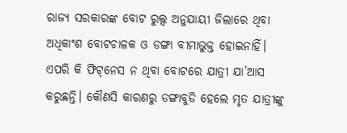ରାଜ୍ୟ ସରକାରଙ୍କ ବୋଟ ରୁଲ୍ସ ଅନୁଯାୟୀ ଜିଲାରେ ଥିବା ଅଧିକାଂଶ ବୋଟଚାଳକ ଓ ଡଙ୍ଗା ବୀମାଭୁକ୍ତ ହୋଇନାହିଁ। ଏପରି କି ଫିଟ୍‌ନେସ ନ ଥିବା ବୋଟରେ ଯାତ୍ରୀ ଯା’ଆସ କରୁଛନ୍ତି। କୌଣସି କାରଣରୁ ଡଙ୍ଗାବୁଡି ହେଲେ ମୃତ ଯାତ୍ରୀଙ୍କୁ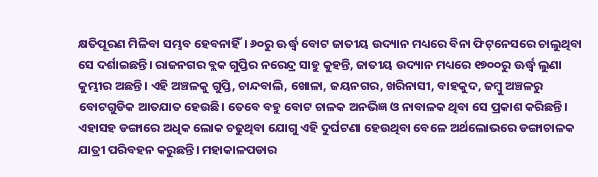କ୍ଷତିପୂରଣ ମିଳିବା ସମ୍ଭବ ହେବନାହିଁ। ୬୦ରୁ ଊର୍ଦ୍ଧ୍ୱ ବୋଟ ଜାତୀୟ ଉଦ୍ୟାନ ମଧ୍ୟରେ ବିନା ଫିଟ୍‌ନେସରେ ଚାଲୁଥିବା ସେ ଦର୍ଶାଇଛନ୍ତି। ରାଜନଗର ବ୍ଲକ ଗୁପ୍ତିର ନରେନ୍ଦ୍ର ସାହୁ କୁହନ୍ତି, ଜାତୀୟ ଉଦ୍ୟାନ ମଧ୍ୟରେ ୧୭୦୦ରୁ ଊର୍ଦ୍ଧ୍ୱ ଲୁଣା କୁମ୍ଭୀର ଅଛନ୍ତି। ଏହି ଅଞ୍ଚଳକୁ ଗୁପ୍ତି, ଚାନ୍ଦବାଲି, ଖୋଳା, ଜୟନଗର, ଖରିନାସୀ, ବାହକୁଦ, ଜମ୍ବୁ ଅଞ୍ଚଳରୁ ବୋଟଗୁଡିକ ଆତଯାତ ହେଉଛି। ତେବେ ବହୁ ବୋଟ ଚାଳକ ଅନଭିଜ୍ଞ ଓ ନାବାଳକ ଥିବା ସେ ପ୍ରକାଶ କରିଛନ୍ତି। ଏହାସହ ଡଙ୍ଗାରେ ଅଧିକ ଲୋକ ଚଢୁଥିବା ଯୋଗୁ ଏହି ଦୁର୍ଘଟଣା ହେଉଥିବା ବେଳେ ଅର୍ଥଲୋଭରେ ଡଙ୍ଗାଚାଳକ ଯାତ୍ରୀ ପରିବହନ କରୁଛନ୍ତି। ମହାକାଳପଡାର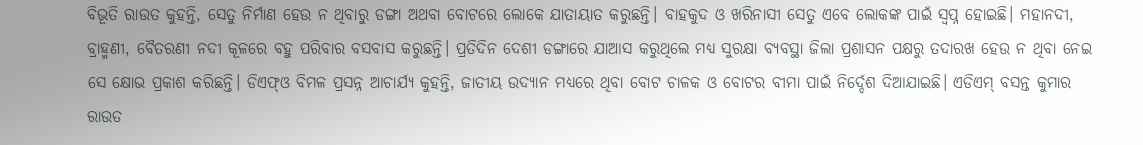ବିଭୂତି ରାଉତ କୁହନ୍ତି, ସେତୁ ନିର୍ମାଣ ହେଉ ନ ଥିବାରୁ ଡଙ୍ଗା ଅଥବା ବୋଟରେ ଲୋକେ ଯାତାୟାତ କରୁଛନ୍ତି। ବାହକୁଦ ଓ ଖରିନାସୀ ସେତୁ ଏବେ ଲୋକଙ୍କ ପାଇଁ ସ୍ବପ୍ନ ହୋଇଛି। ମହାନଦୀ, ବ୍ରାହ୍ମଣୀ, ବୈତରଣୀ ନଦୀ କୂଳରେ ବହୁ ପରିବାର ବସବାସ କରୁଛନ୍ତି। ପ୍ରତିଦିନ ଦେଶୀ ଡଙ୍ଗାରେ ଯାଆସ କରୁଥିଲେ ମଧ୍ୟ ସୁରକ୍ଷା ବ୍ୟବସ୍ଥା ଜିଲା ପ୍ରଶାସନ ପକ୍ଷରୁ ତଦାରଖ ହେଉ ନ ଥିବା ନେଇ ସେ କ୍ଷୋଭ ପ୍ରକାଶ କରିଛନ୍ତି। ଡିଏଫ୍‌ଓ ବିମଳ ପ୍ରସନ୍ନ ଆଚାର୍ଯ୍ୟ କୁହନ୍ତି, ଜାତୀୟ ଉଦ୍ୟାନ ମଧ୍ୟରେ ଥିବା ବୋଟ ଚାଳକ ଓ ବୋଟର ବୀମା ପାଇଁ ନିର୍ଦ୍ଦେଶ ଦିଆଯାଇଛି। ଏଡିଏମ୍‌ ବସନ୍ତ କୁମାର ରାଉତ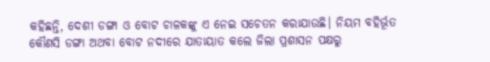କହିଛନ୍ତି, ଦେଶୀ ଡଙ୍ଗା ଓ ବୋଟ ଚାଳକଙ୍କୁ ଏ ନେଇ ସଚେତନ କରାଯାଉଛି। ନିୟମ ବହିର୍ଭୂତ କୌଣସି ଡଙ୍ଗା ଅଥବା ବୋଟ ନଦୀରେ ଯାତାୟାତ କଲେ ଜିଲା ପ୍ରଶାସନ ପକ୍ଷରୁ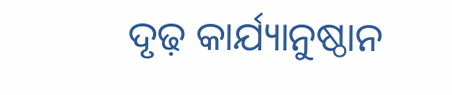ଦୃଢ଼ କାର୍ଯ୍ୟାନୁଷ୍ଠାନ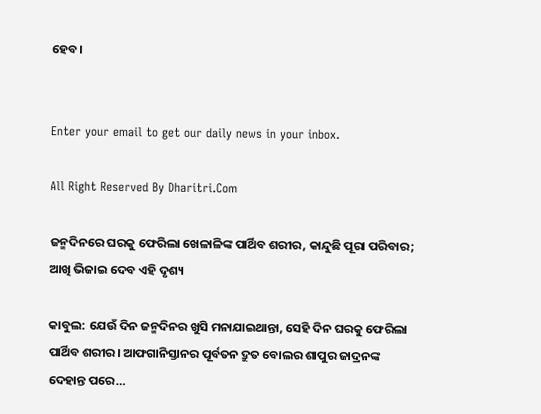ହେବ।


Enter your email to get our daily news in your inbox.

All Right Reserved By Dharitri.Com

ଜନ୍ମଦିନରେ ଘରକୁ ଫେରିଲା ଖେଳାଳିଙ୍କ ପାର୍ଥିବ ଶରୀର, କାନ୍ଦୁଛି ପୂରା ପରିବାର; ଆଖି ଭିଜାଇ ଦେବ ଏହି ଦୃଶ୍ୟ

କାବୁଲ: ଯେଉଁ ଦିନ ଜନ୍ମଦିନର ଖୁସି ମନାଯାଇଥାନ୍ତା, ସେହି ଦିନ ଘରକୁ ଫେରିଲା ପାର୍ଥିବ ଶରୀର। ଆଫଗାନିସ୍ତାନର ପୂର୍ବତନ ଦ୍ରୁତ ବୋଲର ଶାପୁର ଜାଦ୍ରନଙ୍କ ଦେହାନ୍ତ ପରେ…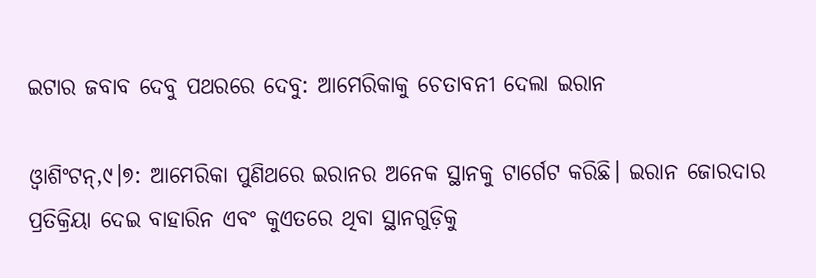ଇଟାର ଜବାବ ଦେବୁ ପଥରରେ ଦେବୁ: ଆମେରିକାକୁ ଚେତାବନୀ ଦେଲା ଇରାନ

ଓ୍ବାଶିଂଟନ୍‌,୯।୭: ଆମେରିକା ପୁଣିଥରେ ଇରାନର ଅନେକ ସ୍ଥାନକୁ ଟାର୍ଗେଟ କରିଛି। ଇରାନ ଜୋରଦାର ପ୍ରତିକ୍ରିୟା ଦେଇ ବାହାରିନ ଏବଂ କୁଏତରେ ଥିବା ସ୍ଥାନଗୁଡ଼ିକୁ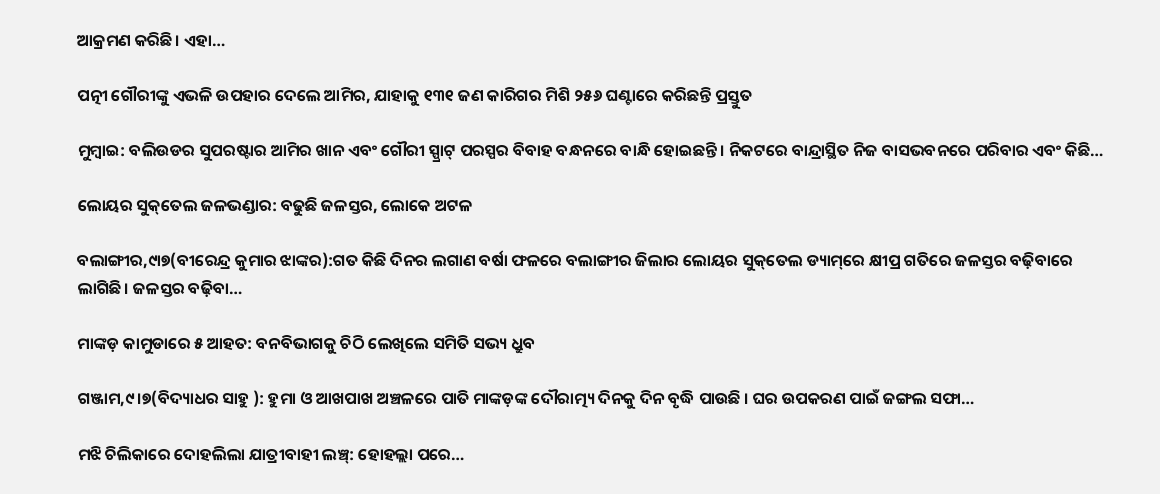ଆକ୍ରମଣ କରିଛି। ଏହା…

ପତ୍ନୀ ଗୌରୀଙ୍କୁ ଏଭଳି ଉପହାର ଦେଲେ ଆମିର, ଯାହାକୁ ୧୩୧ ଜଣ କାରିଗର ମିଶି ୨୫୬ ଘଣ୍ଟାରେ କରିଛନ୍ତି ପ୍ରସ୍ତୁତ

ମୁମ୍ବାଇ: ବଲିଉଡର ସୁପରଷ୍ଟାର ଆମିର ଖାନ ଏବଂ ଗୌରୀ ସ୍ପ୍ରାଟ୍‌ ପରସ୍ପର ବିବାହ ବନ୍ଧନରେ ବାନ୍ଧି ହୋଇଛନ୍ତି। ନିକଟରେ ବାନ୍ଦ୍ରାସ୍ଥିତ ନିଜ ବାସଭବନରେ ପରିବାର ଏବଂ କିଛି…

ଲୋୟର ସୁକ୍‌ତେଲ ଜଳଭଣ୍ଡାର: ବଢୁଛି ଜଳସ୍ତର, ଲୋକେ ଅଟଳ

ବଲାଙ୍ଗୀର,୯ା୭(ବୀରେନ୍ଦ୍ର କୁମାର ଝାଙ୍କର):ଗତ କିଛି ଦିନର ଲଗାଣ ବର୍ଷା ଫଳରେ ବଲାଙ୍ଗୀର ଜିଲାର ଲୋୟର ସୁକ୍‌ତେଲ ଡ୍ୟାମ୍‌ରେ କ୍ଷୀପ୍ର ଗତିରେ ଜଳସ୍ତର ବଢ଼ିବାରେ ଲାଗିଛି। ଜଳସ୍ତର ବଢ଼ିବା…

ମାଙ୍କଡ଼ କାମୁଡାରେ ୫ ଆହତ: ବନବିଭାଗକୁ ଚିଠି ଲେଖିଲେ ସମିତି ସଭ୍ୟ ଧ୍ରୁବ

ଗଞ୍ଜାମ,୯।୭(ବିଦ୍ୟାଧର ସାହୁ ): ହୁମା ଓ ଆଖପାଖ ଅଞ୍ଚଳରେ ପାତି ମାଙ୍କଡ଼ଙ୍କ ଦୌରାତ୍ମ୍ୟ ଦିନକୁ ଦିନ ବୃଦ୍ଧି ପାଉଛି । ଘର ଉପକରଣ ପାଇଁ ଜଙ୍ଗଲ ସଫା…

ମଝି ଚିଲିକାରେ ଦୋହଲିଲା ଯାତ୍ରୀବାହୀ ଲଞ୍ଚ୍‌: ହୋହଲ୍ଲା ପରେ…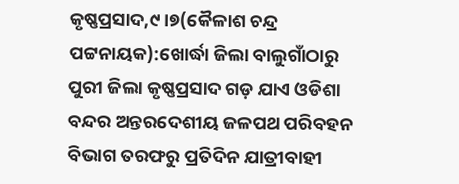କୃଷ୍ଣପ୍ରସାଦ,୯।୭(କୈଳାଶ ଚନ୍ଦ୍ର ପଟ୍ଟନାୟକ):ଖୋର୍ଦ୍ଧା ଜିଲା ବାଲୁଗାଁଠାରୁ ପୁରୀ ଜିଲା କୃଷ୍ଣପ୍ରସାଦ ଗଡ଼ ଯାଏ ଓଡିଶା ବନ୍ଦର ଅନ୍ତରଦେଶୀୟ ଜଳପଥ ପରିବହନ ବିଭାଗ ତରଫରୁ ପ୍ରତିଦିନ ଯାତ୍ରୀବାହୀ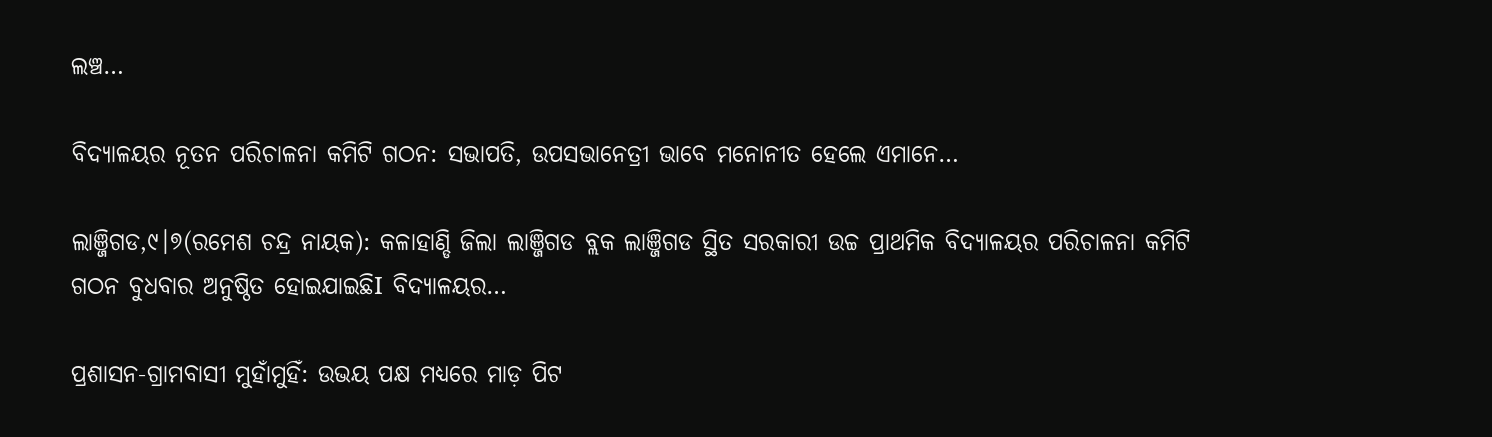ଲଞ୍ଚ…

ବିଦ୍ୟାଳୟର ନୂତନ ପରିଚାଳନା କମିଟି ଗଠନ: ସଭାପତି, ଉପସଭାନେତ୍ରୀ ଭାବେ ମନୋନୀତ ହେଲେ ଏମାନେ…

ଲାଞ୍ଜିଗଡ,୯।୭(ରମେଶ ଚନ୍ଦ୍ର ନାୟକ): କଳାହାଣ୍ଡି ଜିଲା ଲାଞ୍ଜିଗଡ ବ୍ଲକ ଲାଞ୍ଜିଗଡ ସ୍ଥିତ ସରକାରୀ ଉଚ୍ଚ ପ୍ରାଥମିକ ବିଦ୍ୟାଳୟର ପରିଚାଳନା କମିଟି ଗଠନ ବୁଧବାର ଅନୁଷ୍ଠିତ ହୋଇଯାଇଛିI ବିଦ୍ୟାଳୟର…

ପ୍ରଶାସନ-ଗ୍ରାମବାସୀ ମୁହାଁମୁହିଁ: ଉଭୟ ପକ୍ଷ ମଧ୍ୟରେ ମାଡ଼ ପିଟ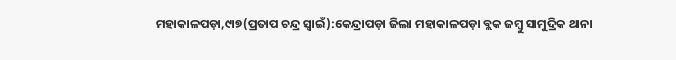ମହାକାଳପଡ଼ା,୯ା୭(ପ୍ରତାପ ଚନ୍ଦ୍ର ସ୍ବାଇଁ):କେନ୍ଦ୍ରାପଡ଼ା ଜିଲା ମହାକାଳପଡ଼ା ବ୍ଲକ ଜମ୍ବୁ ସାମୁଦ୍ରିକ ଥାନା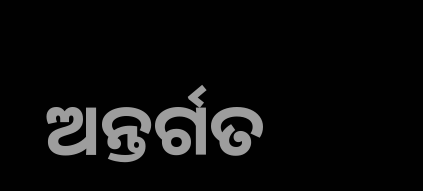ଅନ୍ତର୍ଗତ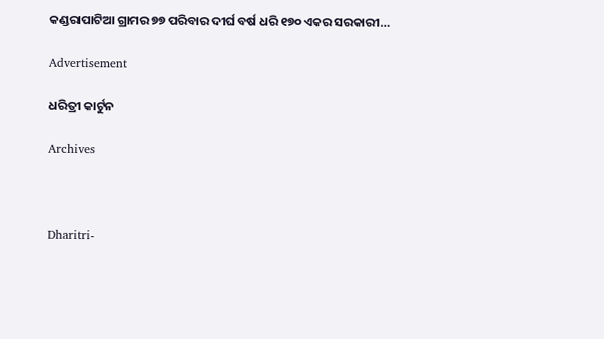କଣ୍ଡରାପାଟିଆ ଗ୍ରାମର ୭୭ ପରିବାର ଦୀର୍ଘ ବର୍ଷ ଧରି ୧୭୦ ଏକର ସରକାରୀ…

Advertisement

ଧରିତ୍ରୀ କାର୍ଟୁନ

Archives



Dharitri-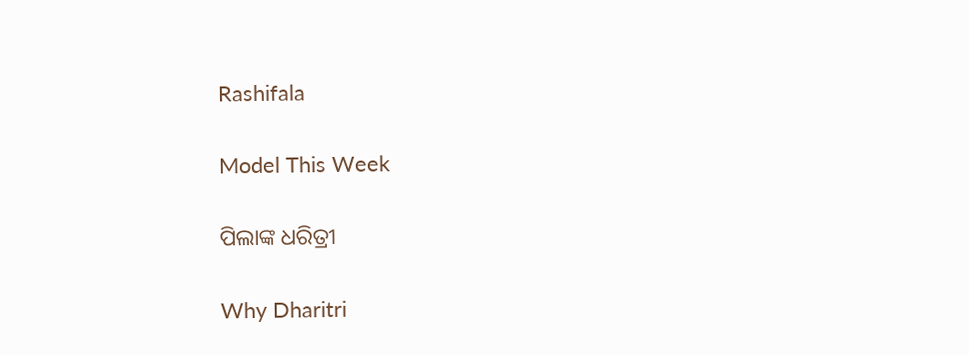Rashifala

Model This Week

ପିଲାଙ୍କ ଧରିତ୍ରୀ

Why Dharitri